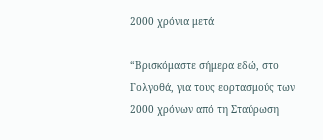2000 χρόνια μετά

“Βρισκόμαστε σήμερα εδώ, στο Γολγοθά, για τους εορτασμούς των 2000 χρόνων από τη Σταύρωση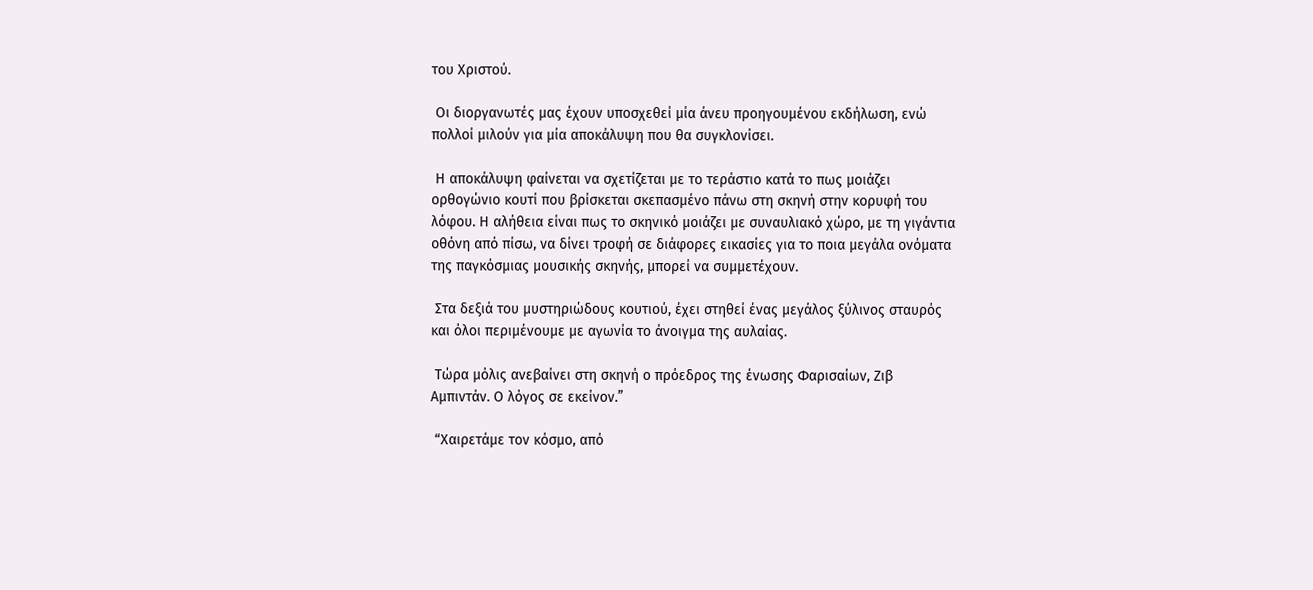του Χριστού.

 Οι διοργανωτές μας έχουν υποσχεθεί μία άνευ προηγουμένου εκδήλωση, ενώ πολλοί μιλούν για μία αποκάλυψη που θα συγκλονίσει.

 Η αποκάλυψη φαίνεται να σχετίζεται με το τεράστιο κατά το πως μοιάζει ορθογώνιο κουτί που βρίσκεται σκεπασμένο πάνω στη σκηνή στην κορυφή του λόφου. Η αλήθεια είναι πως το σκηνικό μοιάζει με συναυλιακό χώρο, με τη γιγάντια οθόνη από πίσω, να δίνει τροφή σε διάφορες εικασίες για το ποια μεγάλα ονόματα της παγκόσμιας μουσικής σκηνής, μπορεί να συμμετέχουν.

 Στα δεξιά του μυστηριώδους κουτιού, έχει στηθεί ένας μεγάλος ξύλινος σταυρός και όλοι περιμένουμε με αγωνία το άνοιγμα της αυλαίας.

 Τώρα μόλις ανεβαίνει στη σκηνή ο πρόεδρος της ένωσης Φαρισαίων, Ζιβ Αμπιντάν. Ο λόγος σε εκείνον.”

 “Χαιρετάμε τον κόσμο, από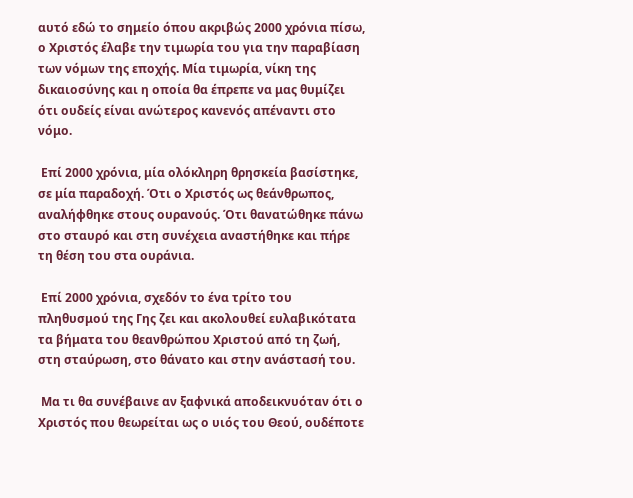αυτό εδώ το σημείο όπου ακριβώς 2000 χρόνια πίσω, ο Χριστός έλαβε την τιμωρία του για την παραβίαση των νόμων της εποχής. Μία τιμωρία, νίκη της δικαιοσύνης και η οποία θα έπρεπε να μας θυμίζει ότι ουδείς είναι ανώτερος κανενός απέναντι στο νόμο.

 Επί 2000 χρόνια, μία ολόκληρη θρησκεία βασίστηκε, σε μία παραδοχή. Ότι ο Χριστός ως θεάνθρωπος, αναλήφθηκε στους ουρανούς. Ότι θανατώθηκε πάνω στο σταυρό και στη συνέχεια αναστήθηκε και πήρε τη θέση του στα ουράνια.

 Επί 2000 χρόνια, σχεδόν το ένα τρίτο του πληθυσμού της Γης ζει και ακολουθεί ευλαβικότατα τα βήματα του θεανθρώπου Χριστού από τη ζωή, στη σταύρωση, στο θάνατο και στην ανάστασή του.

 Μα τι θα συνέβαινε αν ξαφνικά αποδεικνυόταν ότι ο Χριστός που θεωρείται ως ο υιός του Θεού, ουδέποτε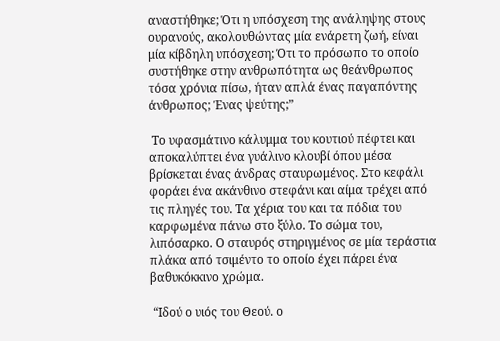αναστήθηκε; Ότι η υπόσχεση της ανάληψης στους ουρανούς, ακολουθώντας μία ενάρετη ζωή, είναι μία κίβδηλη υπόσχεση; Ότι το πρόσωπο το οποίο συστήθηκε στην ανθρωπότητα ως θεάνθρωπος τόσα χρόνια πίσω, ήταν απλά ένας παγαπόντης άνθρωπος; Ένας ψεύτης;”

 Το υφασμάτινο κάλυμμα του κουτιού πέφτει και αποκαλύπτει ένα γυάλινο κλουβί όπου μέσα βρίσκεται ένας άνδρας σταυρωμένος. Στο κεφάλι φοράει ένα ακάνθινο στεφάνι και αίμα τρέχει από τις πληγές του. Τα χέρια του και τα πόδια του καρφωμένα πάνω στο ξύλο. Το σώμα του, λιπόσαρκο. Ο σταυρός στηριγμένος σε μία τεράστια πλάκα από τσιμέντο το οποίο έχει πάρει ένα βαθυκόκκινο χρώμα.

 “Ιδού ο υιός του Θεού. ο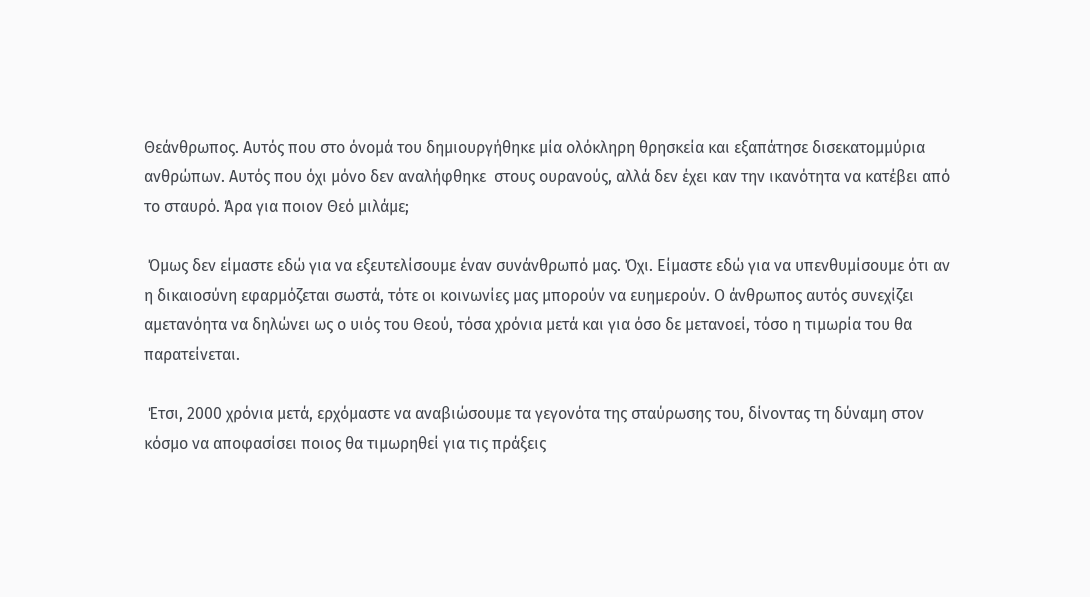Θεάνθρωπος. Αυτός που στο όνομά του δημιουργήθηκε μία ολόκληρη θρησκεία και εξαπάτησε δισεκατομμύρια ανθρώπων. Αυτός που όχι μόνο δεν αναλήφθηκε  στους ουρανούς, αλλά δεν έχει καν την ικανότητα να κατέβει από το σταυρό. Άρα για ποιον Θεό μιλάμε;

 Όμως δεν είμαστε εδώ για να εξευτελίσουμε έναν συνάνθρωπό μας. Όχι. Είμαστε εδώ για να υπενθυμίσουμε ότι αν η δικαιοσύνη εφαρμόζεται σωστά, τότε οι κοινωνίες μας μπορούν να ευημερούν. Ο άνθρωπος αυτός συνεχίζει αμετανόητα να δηλώνει ως ο υιός του Θεού, τόσα χρόνια μετά και για όσο δε μετανοεί, τόσο η τιμωρία του θα παρατείνεται.

 Έτσι, 2000 χρόνια μετά, ερχόμαστε να αναβιώσουμε τα γεγονότα της σταύρωσης του, δίνοντας τη δύναμη στον κόσμο να αποφασίσει ποιος θα τιμωρηθεί για τις πράξεις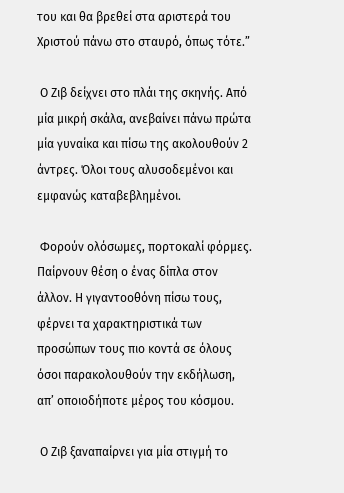του και θα βρεθεί στα αριστερά του Χριστού πάνω στο σταυρό, όπως τότε.”

 Ο Ζιβ δείχνει στο πλάι της σκηνής. Από μία μικρή σκάλα, ανεβαίνει πάνω πρώτα μία γυναίκα και πίσω της ακολουθούν 2 άντρες. Όλοι τους αλυσοδεμένοι και εμφανώς καταβεβλημένοι.

 Φορούν ολόσωμες, πορτοκαλί φόρμες. Παίρνουν θέση ο ένας δίπλα στον άλλον. Η γιγαντοοθόνη πίσω τους, φέρνει τα χαρακτηριστικά των προσώπων τους πιο κοντά σε όλους όσοι παρακολουθούν την εκδήλωση, απ’ οποιοδήποτε μέρος του κόσμου.

 Ο Ζιβ ξαναπαίρνει για μία στιγμή το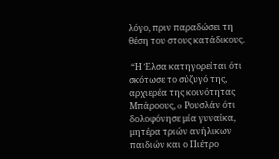λόγο, πριν παραδώσει τη θέση του στους κατάδικους.

 “Η Έλσα κατηγορείται ότι σκότωσε το σύζυγό της, αρχιερέα της κοινότητας Μπάροους, o Ρουσλάν ότι δολοφόνησε μία γυναίκα, μητέρα τριών ανήλικων παιδιών και ο Πιέτρο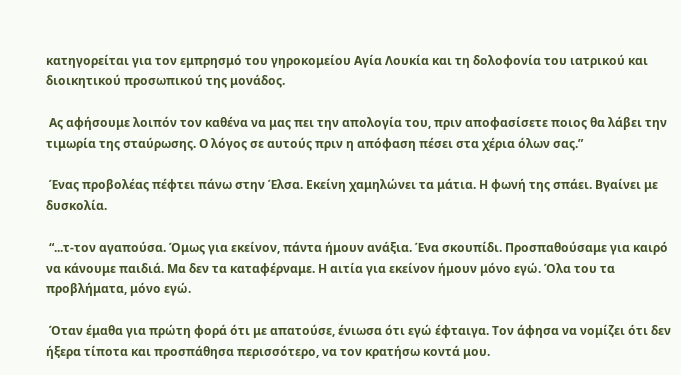κατηγορείται για τον εμπρησμό του γηροκομείου Αγία Λουκία και τη δολοφονία του ιατρικού και διοικητικού προσωπικού της μονάδoς.

 Ας αφήσουμε λοιπόν τον καθένα να μας πει την απολογία του, πριν αποφασίσετε ποιος θα λάβει την τιμωρία της σταύρωσης. Ο λόγος σε αυτούς πριν η απόφαση πέσει στα χέρια όλων σας.”

 Ένας προβολέας πέφτει πάνω στην Έλσα. Εκείνη χαμηλώνει τα μάτια. Η φωνή της σπάει. Βγαίνει με δυσκολία.

 “...τ-τον αγαπούσα. Όμως για εκείνον, πάντα ήμουν ανάξια. Ένα σκουπίδι. Προσπαθούσαμε για καιρό να κάνουμε παιδιά. Μα δεν τα καταφέρναμε. Η αιτία για εκείνον ήμουν μόνο εγώ. Όλα του τα προβλήματα, μόνο εγώ.

 Όταν έμαθα για πρώτη φορά ότι με απατούσε, ένιωσα ότι εγώ έφταιγα. Τον άφησα να νομίζει ότι δεν ήξερα τίποτα και προσπάθησα περισσότερο, να τον κρατήσω κοντά μου.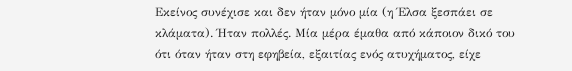Εκείνος συνέχισε και δεν ήταν μόνο μία (η Έλσα ξεσπάει σε κλάματα). Ήταν πολλές. Μία μέρα έμαθα από κάποιον δικό του ότι όταν ήταν στη εφηβεία, εξαιτίας ενός ατυχήματος, είχε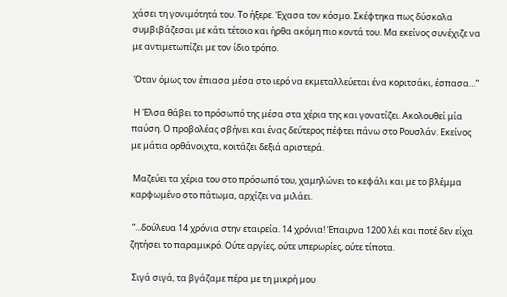χάσει τη γονιμότητά του. Το ήξερε. Έχασα τον κόσμο. Σκέφτηκα πως δύσκολα συμβιβάζεσαι με κάτι τέτοιο και ήρθα ακόμη πιο κοντά του. Μα εκείνος συνέχιζε να με αντιμετωπίζει με τον ίδιο τρόπο.

 Όταν όμως τον έπιασα μέσα στο ιερό να εκμεταλλεύεται ένα κοριτσάκι, έσπασα…”

 Η Έλσα θάβει το πρόσωπό της μέσα στα χέρια της και γονατίζει. Ακολουθεί μία παύση. Ο προβολέας σβήνει και ένας δεύτερος πέφτει πάνω στο Ρουσλάν. Εκείνος με μάτια ορθάνοιχτα, κοιτάζει δεξιά αριστερά.

 Μαζεύει τα χέρια του στο πρόσωπό του, χαμηλώνει το κεφάλι και με το βλέμμα καρφωμένο στο πάτωμα, αρχίζει να μιλάει.

 “...δούλευα 14 χρόνια στην εταιρεία. 14 χρόνια! Έπαιρνα 1200 λέι και ποτέ δεν είχα ζητήσει το παραμικρό. Ούτε αργίες, ούτε υπερωρίες, ούτε τίποτα.

 Σιγά σιγά, τα βγάζαμε πέρα με τη μικρή μου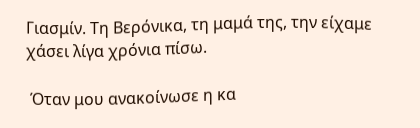Γιασμίν. Τη Βερόνικα, τη μαμά της, την είχαμε χάσει λίγα χρόνια πίσω.

 Όταν μου ανακοίνωσε η κα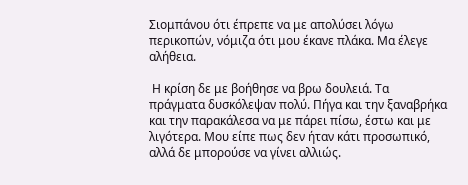Σιομπάνου ότι έπρεπε να με απολύσει λόγω περικοπών, νόμιζα ότι μου έκανε πλάκα. Μα έλεγε αλήθεια.

 Η κρίση δε με βοήθησε να βρω δουλειά. Τα πράγματα δυσκόλεψαν πολύ. Πήγα και την ξαναβρήκα και την παρακάλεσα να με πάρει πίσω, έστω και με λιγότερα. Μου είπε πως δεν ήταν κάτι προσωπικό, αλλά δε μπορούσε να γίνει αλλιώς.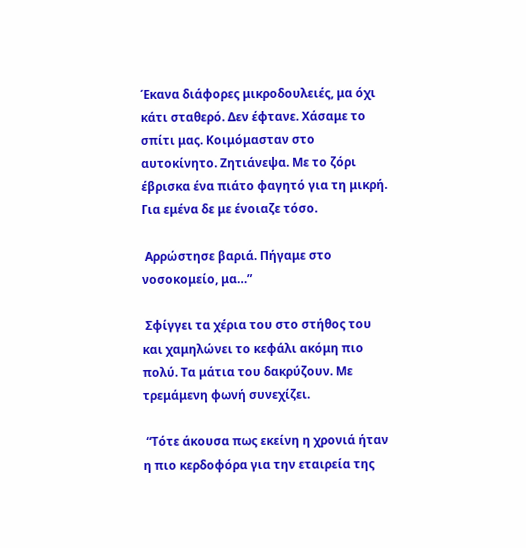Έκανα διάφορες μικροδουλειές, μα όχι κάτι σταθερό. Δεν έφτανε. Χάσαμε το σπίτι μας. Κοιμόμασταν στο αυτοκίνητο. Ζητιάνεψα. Με το ζόρι έβρισκα ένα πιάτο φαγητό για τη μικρή. Για εμένα δε με ένοιαζε τόσο.

 Αρρώστησε βαριά. Πήγαμε στο νοσοκομείο, μα…”

 Σφίγγει τα χέρια του στο στήθος του και χαμηλώνει το κεφάλι ακόμη πιο πολύ. Τα μάτια του δακρύζουν. Με τρεμάμενη φωνή συνεχίζει.

 “Τότε άκουσα πως εκείνη η χρονιά ήταν η πιο κερδοφόρα για την εταιρεία της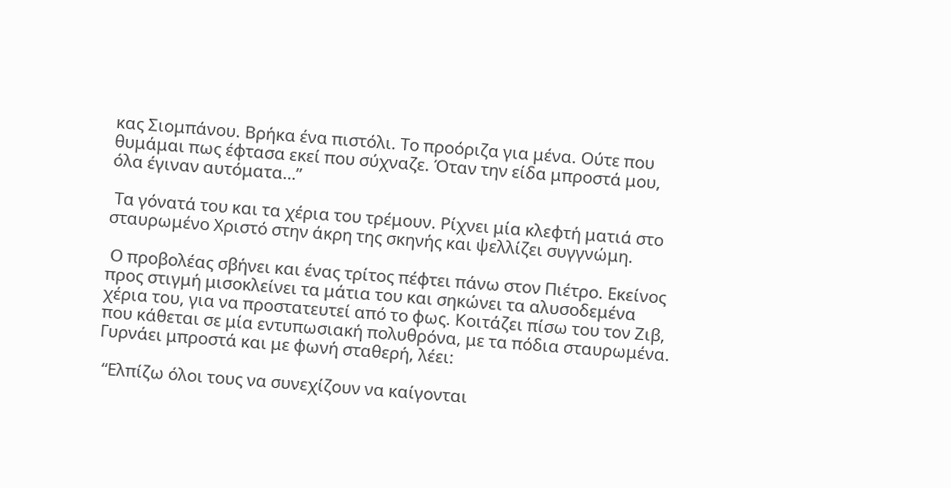κας Σιομπάνου. Βρήκα ένα πιστόλι. Το προόριζα για μένα. Ούτε που θυμάμαι πως έφτασα εκεί που σύχναζε. Όταν την είδα μπροστά μου, όλα έγιναν αυτόματα…”

 Τα γόνατά του και τα χέρια του τρέμουν. Ρίχνει μία κλεφτή ματιά στο σταυρωμένο Χριστό στην άκρη της σκηνής και ψελλίζει συγγνώμη.

 Ο προβολέας σβήνει και ένας τρίτος πέφτει πάνω στον Πιέτρο. Εκείνος προς στιγμή μισοκλείνει τα μάτια του και σηκώνει τα αλυσοδεμένα χέρια του, για να προστατευτεί από το φως. Κοιτάζει πίσω του τον Ζιβ, που κάθεται σε μία εντυπωσιακή πολυθρόνα, με τα πόδια σταυρωμένα. Γυρνάει μπροστά και με φωνή σταθερή, λέει:

 “Ελπίζω όλοι τους να συνεχίζουν να καίγονται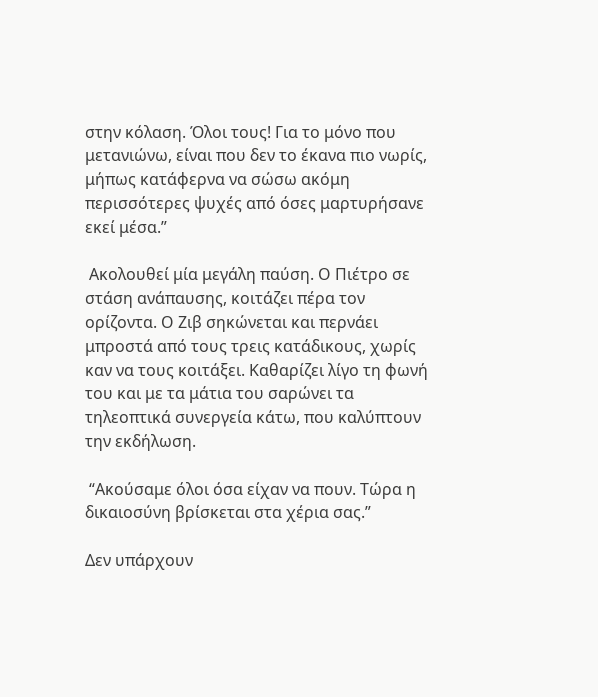στην κόλαση. Όλοι τους! Για το μόνο που μετανιώνω, είναι που δεν το έκανα πιο νωρίς, μήπως κατάφερνα να σώσω ακόμη περισσότερες ψυχές από όσες μαρτυρήσανε εκεί μέσα.”

 Ακολουθεί μία μεγάλη παύση. Ο Πιέτρο σε στάση ανάπαυσης, κοιτάζει πέρα τον ορίζοντα. Ο Ζιβ σηκώνεται και περνάει μπροστά από τους τρεις κατάδικους, χωρίς καν να τους κοιτάξει. Καθαρίζει λίγο τη φωνή του και με τα μάτια του σαρώνει τα τηλεοπτικά συνεργεία κάτω, που καλύπτουν την εκδήλωση.

 “Ακούσαμε όλοι όσα είχαν να πουν. Τώρα η δικαιοσύνη βρίσκεται στα χέρια σας.”

Δεν υπάρχουν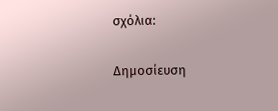σχόλια:

Δημοσίευση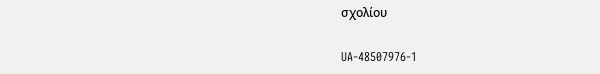σχολίου

UA-48507976-1